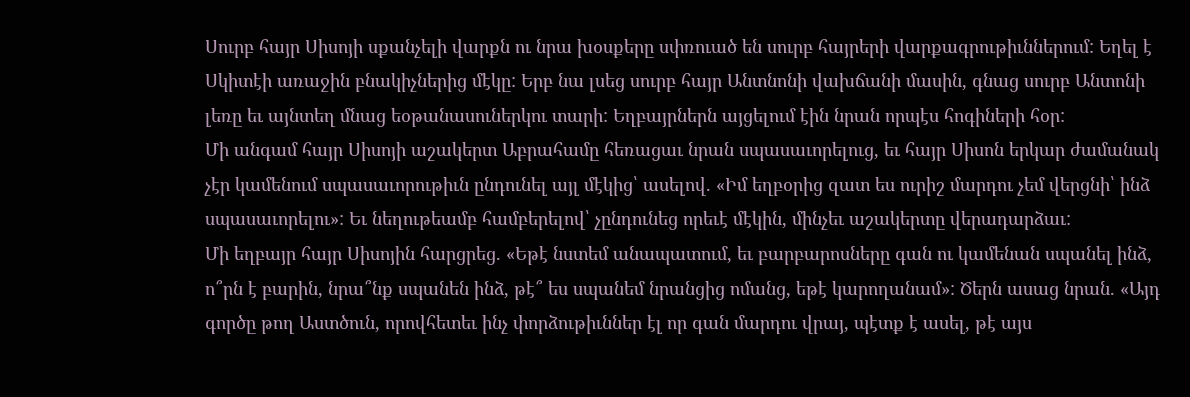Սուրբ հայր Սիսոյի սքանչելի վարքն ու նրա խօսքերը սփռուած են սուրբ հայրերի վարքագրութիւններում: Եղել է Սկիտէի առաջին բնակիչներից մէկը: Երբ նա լսեց սուրբ հայր Անտնոնի վախճանի մասին, գնաց սուրբ Անտոնի լեռը եւ այնտեղ մնաց եօթանասուներկու տարի: Եղբայրներն այցելում էին նրան որպէս հոգիների հօր:
Մի անգամ հայր Սիսոյի աշակերտ Աբրահամը հեռացաւ նրան սպասաւորելուց, եւ հայր Սիսոն երկար ժամանակ չէր կամենում սպասաւորութիւն ընդունել այլ մէկից՝ ասելով. «Իմ եղբօրից զատ ես ուրիշ մարդու չեմ վերցնի՝ ինձ սպասաւորելու»: Եւ նեղութեամբ համբերելով՝ չընդունեց որեւէ մէկին, մինչեւ աշակերտը վերադարձաւ:
Մի եղբայր հայր Սիսոյին հարցրեց. «Եթէ նստեմ անապատում, եւ բարբարոսները գան ու կամենան սպանել ինձ, ո՞րն է բարին, նրա՞նք սպանեն ինձ, թէ՞ ես սպանեմ նրանցից ոմանց, եթէ կարողանամ»: Ծերն ասաց նրան. «Այդ գործը թող Աստծուն, որովհետեւ ինչ փորձութիւններ էլ որ գան մարդու վրայ, պէտք է ասել, թէ այս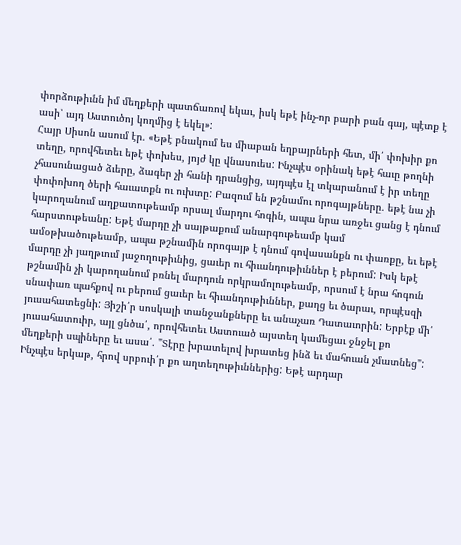փորձութիւնն իմ մեղքերի պատճառով եկաւ, իսկ եթէ ինչ-որ բարի բան գայ, պէտք է ասի՝ այդ Աստուծոյ կողմից է եկել»:
Հայր Սիսոն ասում էր. «Եթէ բնակում ես միաբան եղբայրների հետ, մի՛ փոխիր քո տեղը, որովհետեւ եթէ փոխես, յոյժ կը վնասուես: Ինչպէս օրինակ եթէ հաւը թողնի չհասունացած ձւերը, ձագեր չի հանի դրանցից, այդպէս էլ տկարանում է իր տեղը փոփոխող ծերի հաւատքն ու ուխտը: Բազում են թշնամու որոգայթները. եթէ նա չի կարողանում աղքատութեամբ որսալ մարդու հոգին, ապա նրա առջեւ ցանց է դնում հարստութեանը: Եթէ մարդը չի սայթաքում անարգութեամբ կամ ամօթխածութեամբ, ապա թշնամին որոգայթ է դնում գովասանքն ու փառքը, եւ եթէ մարդը չի յաղթւում յաջողութիւնից, ցաւեր ու հիւանդութիւններ է բերում: Իսկ եթէ թշնամին չի կարողանում բռնել մարդուն որկրամոլութեամբ, որսում է նրա հոգուն սնափառ պահքով ու բերում ցաւեր եւ հիւանդութիւններ, քաղց եւ ծարաւ, որպէսզի յուսահատեցնի: Յիշի՛ր սոսկալի տանջանքները եւ անաչառ Դատաւորին: Երբէք մի՛ յուսահատուիր, այլ ցնծա՛, որովհետեւ Աստուած այստեղ կամեցաւ ջնջել քո մեղքերի սպիները եւ ասա՛. "Տէրը խրատելով խրատեց ինձ եւ մահուան չմատնեց": Ինչպէս երկաթ, հրով սրբուի՛ր քո աղտեղութիւններից: Եթէ արդար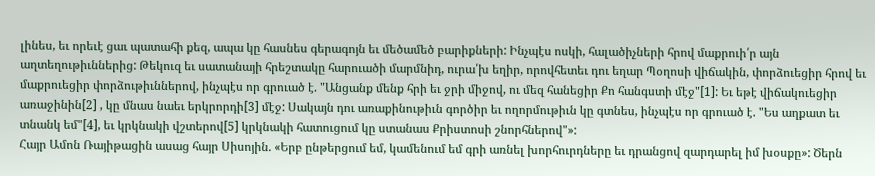լինես, եւ որեւէ ցաւ պատահի քեզ, ապա կը հասնես գերագոյն եւ մեծամեծ բարիքների: Ինչպէս ոսկի, հալածիչների հրով մաքրուի՛ր այն աղտեղութիւններից: Թեկուզ եւ սատանայի հրեշտակը հարուածի մարմնիդ, ուրա՛խ եղիր, որովհետեւ դու եղար Պօղոսի վիճակին, փորձուեցիր հրով եւ մաքրուեցիր փորձութիւններով, ինչպէս որ գրուած է. "Անցանք մենք հրի եւ ջրի միջով, ու մեզ հանեցիր Քո հանգստի մէջ"[1]: Եւ եթէ վիճակուեցիր առաջինին[2] , կը մնաս նաեւ երկրորդի[3] մէջ: Սակայն դու առաքինութիւն գործիր եւ ողորմութիւն կը գտնես, ինչպէս որ գրուած է. "Ես աղքատ եւ տնանկ եմ"[4], եւ կրկնակի վշտերով[5] կրկնակի հատուցում կը ստանաս Քրիստոսի շնորհներով"»:
Հայր Ամոն Ռայիթացին ասաց հայր Սիսոյին. «Երբ ընթերցում եմ, կամենում եմ գրի առնել խորհուրդները եւ դրանցով զարդարել իմ խօսքը»: Ծերն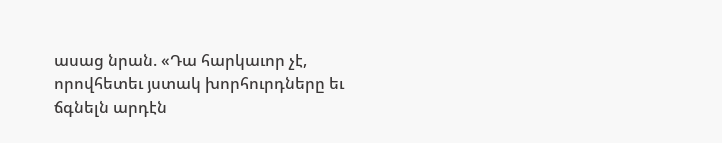ասաց նրան. «Դա հարկաւոր չէ, որովհետեւ յստակ խորհուրդները եւ ճգնելն արդէն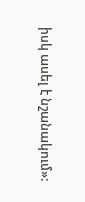իսկ ասել է նշանակում»: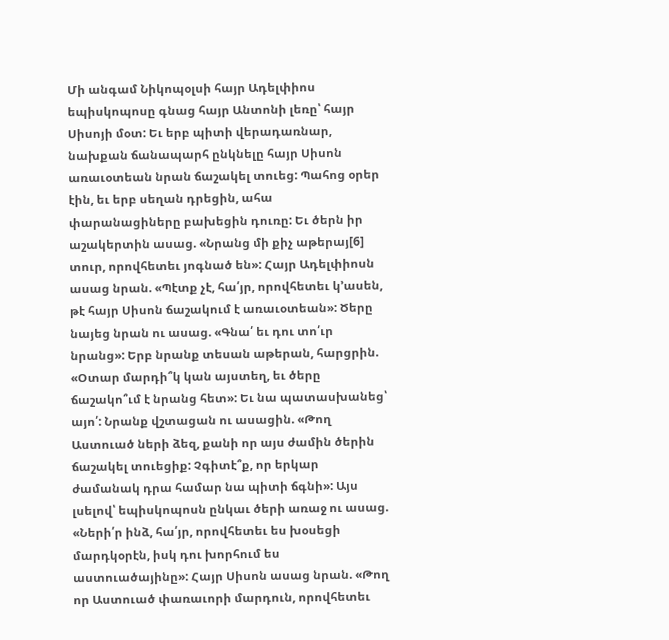Մի անգամ Նիկոպօլսի հայր Ադելփիոս եպիսկոպոսը գնաց հայր Անտոնի լեռը՝ հայր Սիսոյի մօտ: Եւ երբ պիտի վերադառնար, նախքան ճանապարհ ընկնելը հայր Սիսոն առաւօտեան նրան ճաշակել տուեց: Պահոց օրեր էին, եւ երբ սեղան դրեցին, ահա փարանացիները բախեցին դուռը: Եւ ծերն իր աշակերտին ասաց. «Նրանց մի քիչ աթերայ[6] տուր, որովհետեւ յոգնած են»: Հայր Ադելփիոսն ասաց նրան. «Պէտք չէ, հա՛յր, որովհետեւ կ՚ասեն, թէ հայր Սիսոն ճաշակում է առաւօտեան»: Ծերը նայեց նրան ու ասաց. «Գնա՛ եւ դու տո՛ւր նրանց»: Երբ նրանք տեսան աթերան, հարցրին. «Օտար մարդի՞կ կան այստեղ, եւ ծերը ճաշակո՞ւմ է նրանց հետ»: Եւ նա պատասխանեց՝ այո՛: Նրանք վշտացան ու ասացին. «Թող Աստուած ների ձեզ, քանի որ այս ժամին ծերին ճաշակել տուեցիք: Չգիտէ՞ք, որ երկար ժամանակ դրա համար նա պիտի ճգնի»: Այս լսելով՝ եպիսկոպոսն ընկաւ ծերի առաջ ու ասաց. «Ների՛ր ինձ, հա՛յր, որովհետեւ ես խօսեցի մարդկօրէն, իսկ դու խորհում ես աստուածայինը»: Հայր Սիսոն ասաց նրան. «Թող որ Աստուած փառաւորի մարդուն, որովհետեւ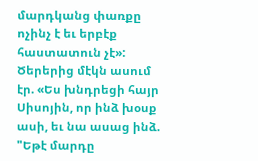մարդկանց փառքը ոչինչ է եւ երբէք հաստատուն չէ»:
Ծերերից մէկն ասում էր. «Ես խնդրեցի հայր Սիսոյին, որ ինձ խօսք ասի, եւ նա ասաց ինձ. "Եթէ մարդը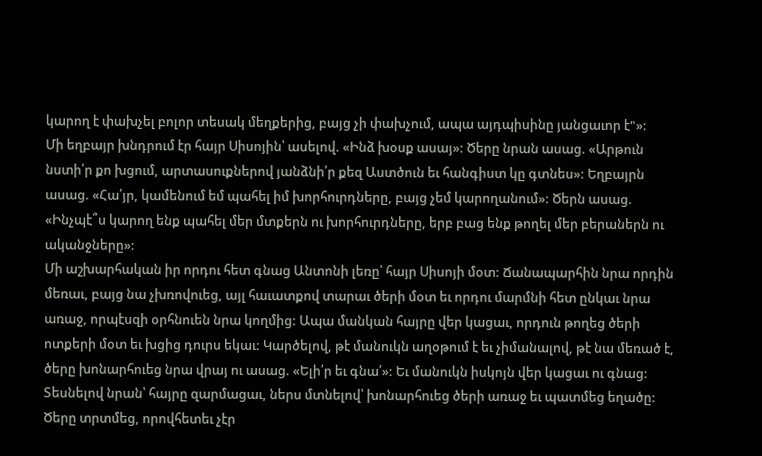կարող է փախչել բոլոր տեսակ մեղքերից, բայց չի փախչում, ապա այդպիսինը յանցաւոր է"»:
Մի եղբայր խնդրում էր հայր Սիսոյին՝ ասելով. «Ինձ խօսք ասայ»: Ծերը նրան ասաց. «Արթուն նստի՛ր քո խցում, արտասուքներով յանձնի՛ր քեզ Աստծուն եւ հանգիստ կը գտնես»: Եղբայրն ասաց. «Հա՛յր, կամենում եմ պահել իմ խորհուրդները, բայց չեմ կարողանում»: Ծերն ասաց. «Ինչպէ՞ս կարող ենք պահել մեր մտքերն ու խորհուրդները, երբ բաց ենք թողել մեր բերաներն ու ականջները»:
Մի աշխարհական իր որդու հետ գնաց Անտոնի լեռը՝ հայր Սիսոյի մօտ: Ճանապարհին նրա որդին մեռաւ, բայց նա չխռովուեց, այլ հաւատքով տարաւ ծերի մօտ եւ որդու մարմնի հետ ընկաւ նրա առաջ, որպէսզի օրհնուեն նրա կողմից: Ապա մանկան հայրը վեր կացաւ, որդուն թողեց ծերի ոտքերի մօտ եւ խցից դուրս եկաւ: Կարծելով, թէ մանուկն աղօթում է եւ չիմանալով, թէ նա մեռած է, ծերը խոնարհուեց նրա վրայ ու ասաց. «Ելի՛ր եւ գնա՛»: Եւ մանուկն իսկոյն վեր կացաւ ու գնաց: Տեսնելով նրան՝ հայրը զարմացաւ, ներս մտնելով՝ խոնարհուեց ծերի առաջ եւ պատմեց եղածը: Ծերը տրտմեց, որովհետեւ չէր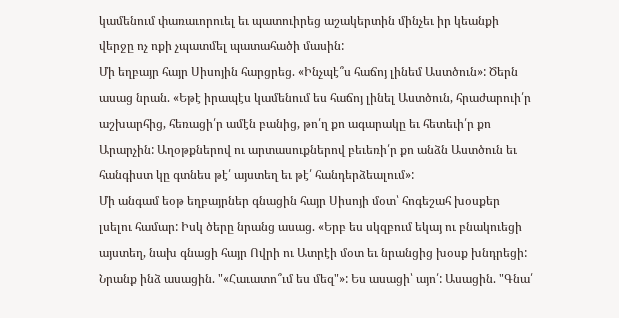կամենում փառաւորուել եւ պատուիրեց աշակերտին մինչեւ իր կեանքի վերջը ոչ ոքի չպատմել պատահածի մասին:
Մի եղբայր հայր Սիսոյին հարցրեց. «Ինչպէ՞ս հաճոյ լինեմ Աստծուն»: Ծերն ասաց նրան. «Եթէ իրապէս կամենում ես հաճոյ լինել Աստծուն, հրաժարուի՛ր աշխարհից, հեռացի՛ր ամէն բանից, թո՛ղ քո ագարակը եւ հետեւի՛ր քո Արարչին: Աղօթքներով ու արտասուքներով բեւեռի՛ր քո անձն Աստծուն եւ հանգիստ կը գտնես թէ՛ այստեղ եւ թէ՛ հանդերձեալում»:
Մի անգամ եօթ եղբայրներ գնացին հայր Սիսոյի մօտ՝ հոգեշահ խօսքեր լսելու համար: Իսկ ծերը նրանց ասաց. «Երբ ես սկզբում եկայ ու բնակուեցի այստեղ, նախ գնացի հայր Ովրի ու Ատրէի մօտ եւ նրանցից խօսք խնդրեցի: Նրանք ինձ ասացին. "«Հաւատո՞ւմ ես մեզ"»: Ես ասացի՝ այո՛: Ասացին. "Գնա՛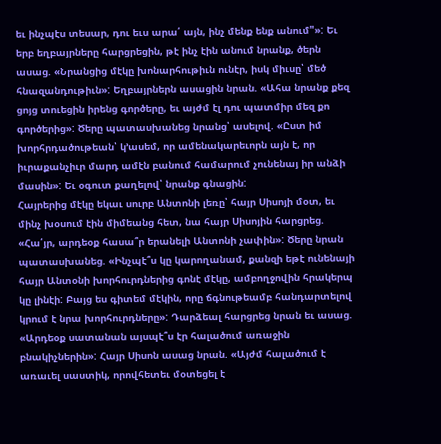եւ ինչպէս տեսար, դու եւս արա՛ այն, ինչ մենք ենք անում"»: Եւ երբ եղբայրները հարցրեցին, թէ ինչ էին անում նրանք, ծերն ասաց. «Նրանցից մէկը խոնարհութիւն ունէր, իսկ միւսը՝ մեծ հնազանդութիւն»: Եղբայրներն ասացին նրան. «Ահա նրանք քեզ ցոյց տուեցին իրենց գործերը, եւ այժմ էլ դու պատմիր մեզ քո գործերից»: Ծերը պատասխանեց նրանց՝ ասելով. «Ըստ իմ խորհրդածութեան՝ կ՚ասեմ, որ ամենակարեւորն այն է, որ իւրաքանչիւր մարդ ամէն բանում համարում չունենայ իր անձի մասին»: Եւ օգուտ քաղելով՝ նրանք գնացին:
Հայրերից մէկը եկաւ սուրբ Անտոնի լեռը՝ հայր Սիսոյի մօտ, եւ մինչ խօսում էին միմեանց հետ, նա հայր Սիսոյին հարցրեց. «Հա՛յր, արդեօք հասա՞ր երանելի Անտոնի չափին»: Ծերը նրան պատասխանեց. «Ինչպէ՞ս կը կարողանամ, քանզի եթէ ունենայի հայր Անտօնի խորհուրդներից գոնէ մէկը, ամբողջովին հրակերպ կը լինէի: Բայց ես գիտեմ մէկին, որը ճգնութեամբ հանդարտելով կրում է նրա խորհուրդները»: Դարձեալ հարցրեց նրան եւ ասաց. «Արդեօք սատանան այսպէ՞ս էր հալածում առաջին բնակիչներին»: Հայր Սիսոն ասաց նրան. «Այժմ հալածում է առաւել սաստիկ, որովհետեւ մօտեցել է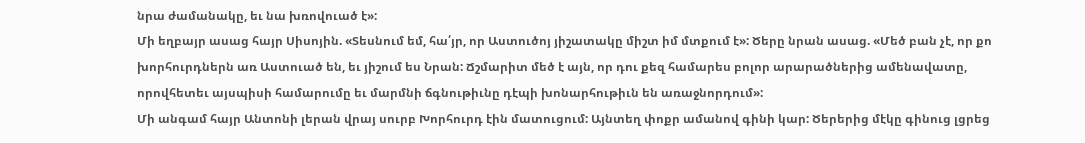նրա ժամանակը, եւ նա խռովուած է»:
Մի եղբայր ասաց հայր Սիսոյին. «Տեսնում եմ, հա՛յր, որ Աստուծոյ յիշատակը միշտ իմ մտքում է»: Ծերը նրան ասաց. «Մեծ բան չէ, որ քո խորհուրդներն առ Աստուած են, եւ յիշում ես Նրան: Ճշմարիտ մեծ է այն, որ դու քեզ համարես բոլոր արարածներից ամենավատը, որովհետեւ այսպիսի համարումը եւ մարմնի ճգնութիւնը դէպի խոնարհութիւն են առաջնորդում»:
Մի անգամ հայր Անտոնի լերան վրայ սուրբ Խորհուրդ էին մատուցում: Այնտեղ փոքր ամանով գինի կար: Ծերերից մէկը գինուց լցրեց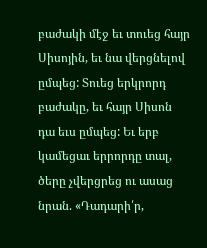բաժակի մէջ եւ տուեց հայր Սիսոյին, եւ նա վերցնելով ըմպեց: Տուեց երկրորդ բաժակը, եւ հայր Սիսոն դա եւս ըմպեց: Եւ երբ կամեցաւ երրորդը տալ, ծերը չվերցրեց ու ասաց նրան. «Դադարի՛ր,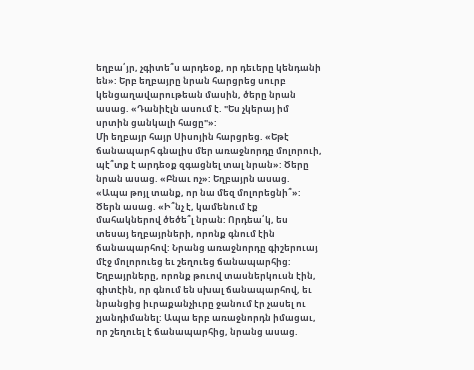եղբա՛յր, չգիտե՞ս արդեօք, որ դեւերը կենդանի են»: Երբ եղբայրը նրան հարցրեց սուրբ կենցաղավարութեան մասին, ծերը նրան ասաց. «Դանիէլն ասում է. "Ես չկերայ իմ սրտին ցանկալի հացը"»:
Մի եղբայր հայր Սիսոյին հարցրեց. «Եթէ ճանապարհ գնալիս մեր առաջնորդը մոլորուի, պէ՞տք է արդեօք զգացնել տալ նրան»: Ծերը նրան ասաց. «Բնաւ ոչ»: Եղբայրն ասաց. «Ապա թոյլ տանք, որ նա մեզ մոլորեցնի՞»: Ծերն ասաց. «Ի՞նչ է, կամենում էք մահակներով ծեծե՞լ նրան: Որդեա՛կ, ես տեսայ եղբայրների, որոնք գնում էին ճանապարհով: Նրանց առաջնորդը գիշերուայ մէջ մոլորուեց եւ շեղուեց ճանապարհից: Եղբայրները, որոնք թուով տասներկուսն էին, գիտէին, որ գնում են սխալ ճանապարհով, եւ նրանցից իւրաքանչիւրը ջանում էր չասել ու չյանդիմանել: Ապա երբ առաջնորդն իմացաւ, որ շեղուել է ճանապարհից, նրանց ասաց.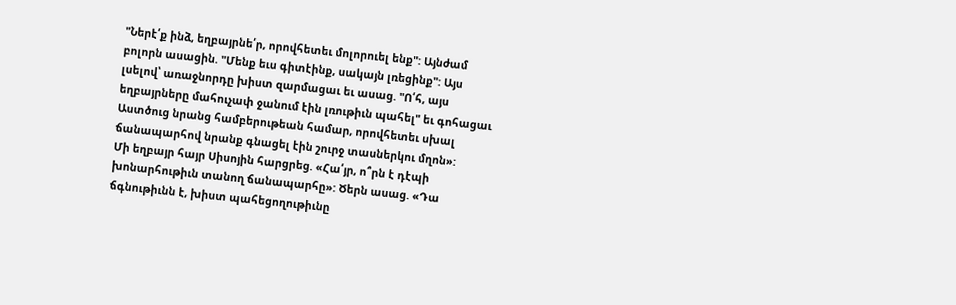"Ներէ՛ք ինձ, եղբայրնե՛ր, որովհետեւ մոլորուել ենք": Այնժամ բոլորն ասացին. "Մենք եւս գիտէինք, սակայն լռեցինք": Այս լսելով՝ առաջնորդը խիստ զարմացաւ եւ ասաց. "Ո՛հ, այս եղբայրները մահուչափ ջանում էին լռութիւն պահել" եւ գոհացաւ Աստծուց նրանց համբերութեան համար, որովհետեւ սխալ ճանապարհով նրանք գնացել էին շուրջ տասներկու մղոն»:
Մի եղբայր հայր Սիսոյին հարցրեց. «Հա՛յր, ո՞րն է դէպի խոնարհութիւն տանող ճանապարհը»: Ծերն ասաց. «Դա ճգնութիւնն է, խիստ պահեցողութիւնը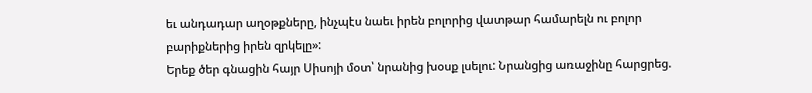եւ անդադար աղօթքները, ինչպէս նաեւ իրեն բոլորից վատթար համարելն ու բոլոր բարիքներից իրեն զրկելը»:
Երեք ծեր գնացին հայր Սիսոյի մօտ՝ նրանից խօսք լսելու: Նրանցից առաջինը հարցրեց.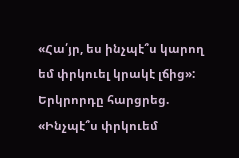«Հա՛յր, ես ինչպէ՞ս կարող եմ փրկուել կրակէ լճից»: Երկրորդը հարցրեց. «Ինչպէ՞ս փրկուեմ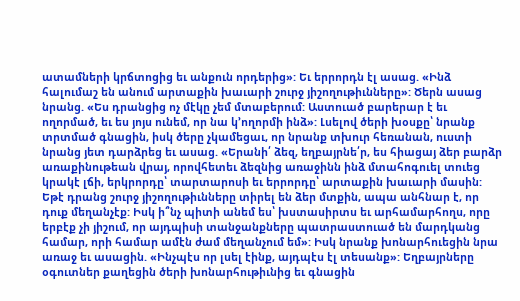ատամների կրճտոցից եւ անքուն որդերից»: Եւ երրորդն էլ ասաց. «Ինձ հալումաշ են անում արտաքին խաւարի շուրջ յիշողութիւնները»: Ծերն ասաց նրանց. «Ես դրանցից ոչ մէկը չեմ մտաբերում: Աստուած բարերար է եւ ողորմած, եւ ես յոյս ունեմ, որ նա կ՚ողորմի ինձ»: Լսելով ծերի խօսքը՝ նրանք տրտմած գնացին, իսկ ծերը չկամեցաւ, որ նրանք տխուր հեռանան, ուստի նրանց յետ դարձրեց եւ ասաց. «Երանի՛ ձեզ, եղբայրնե՛ր, ես հիացայ ձեր բարձր առաքինութեան վրայ, որովհետեւ ձեզնից առաջինն ինձ մտահոգուել տուեց կրակէ լճի, երկրորդը՝ տարտարոսի եւ երրորդը՝ արտաքին խաւարի մասին: Եթէ դրանց շուրջ յիշողութիւնները տիրել են ձեր մտքին, ապա անհնար է, որ դուք մեղանչէք: Իսկ ի՞նչ պիտի անեմ ես՝ խստասիրտս եւ արհամարհողս, որը երբէք չի յիշում, որ այդպիսի տանջանքները պատրաստուած են մարդկանց համար, որի համար ամէն ժամ մեղանչում եմ»: Իսկ նրանք խոնարհուեցին նրա առաջ եւ ասացին. «Ինչպէս որ լսել էինք, այդպէս էլ տեսանք»: Եղբայրները օգուտներ քաղեցին ծերի խոնարհութիւնից եւ գնացին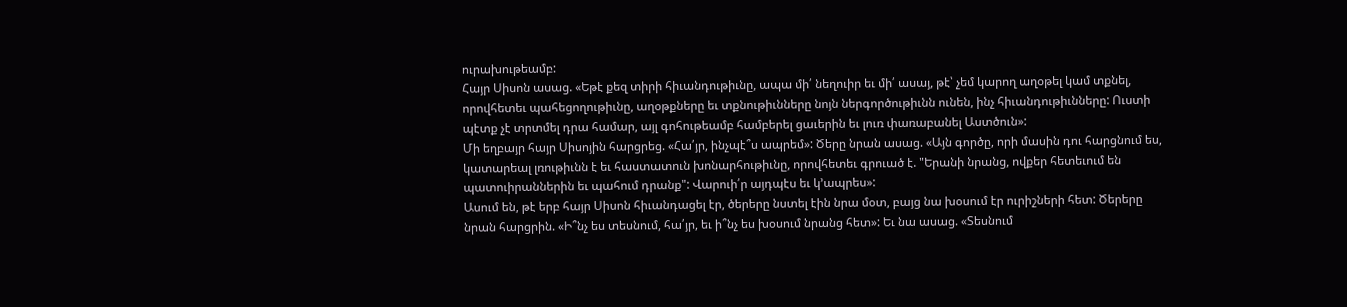ուրախութեամբ:
Հայր Սիսոն ասաց. «Եթէ քեզ տիրի հիւանդութիւնը, ապա մի՛ նեղուիր եւ մի՛ ասայ, թէ՝ չեմ կարող աղօթել կամ տքնել, որովհետեւ պահեցողութիւնը, աղօթքները եւ տքնութիւնները նոյն ներգործութիւնն ունեն, ինչ հիւանդութիւնները: Ուստի պէտք չէ տրտմել դրա համար, այլ գոհութեամբ համբերել ցաւերին եւ լուռ փառաբանել Աստծուն»:
Մի եղբայր հայր Սիսոյին հարցրեց. «Հա՛յր, ինչպէ՞ս ապրեմ»: Ծերը նրան ասաց. «Այն գործը, որի մասին դու հարցնում ես, կատարեալ լռութիւնն է եւ հաստատուն խոնարհութիւնը, որովհետեւ գրուած է. "Երանի նրանց, ովքեր հետեւում են պատուիրաններին եւ պահում դրանք": Վարուի՛ր այդպէս եւ կ՚ապրես»:
Ասում են, թէ երբ հայր Սիսոն հիւանդացել էր, ծերերը նստել էին նրա մօտ, բայց նա խօսում էր ուրիշների հետ: Ծերերը նրան հարցրին. «Ի՞նչ ես տեսնում, հա՛յր, եւ ի՞նչ ես խօսում նրանց հետ»: Եւ նա ասաց. «Տեսնում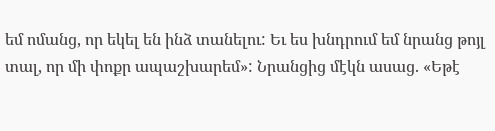եմ ոմանց, որ եկել են ինձ տանելու: Եւ ես խնդրում եմ նրանց թոյլ տալ, որ մի փոքր ապաշխարեմ»: Նրանցից մէկն ասաց. «Եթէ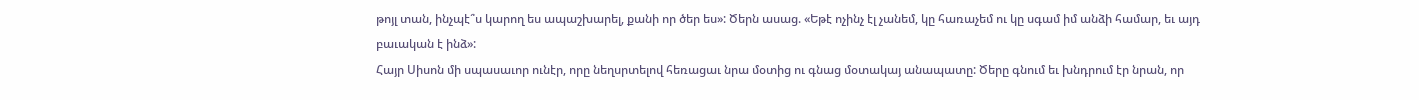թոյլ տան, ինչպէ՞ս կարող ես ապաշխարել, քանի որ ծեր ես»: Ծերն ասաց. «Եթէ ոչինչ էլ չանեմ, կը հառաչեմ ու կը սգամ իմ անձի համար, եւ այդ բաւական է ինձ»:
Հայր Սիսոն մի սպասաւոր ունէր, որը նեղսրտելով հեռացաւ նրա մօտից ու գնաց մօտակայ անապատը: Ծերը գնում եւ խնդրում էր նրան, որ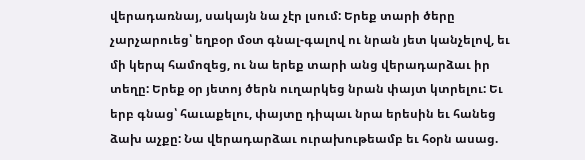վերադառնայ, սակայն նա չէր լսում: Երեք տարի ծերը չարչարուեց՝ եղբօր մօտ գնալ-գալով ու նրան յետ կանչելով, եւ մի կերպ համոզեց, ու նա երեք տարի անց վերադարձաւ իր տեղը: Երեք օր յետոյ ծերն ուղարկեց նրան փայտ կտրելու: Եւ երբ գնաց՝ հաւաքելու, փայտը դիպաւ նրա երեսին եւ հանեց ձախ աչքը: Նա վերադարձաւ ուրախութեամբ եւ հօրն ասաց.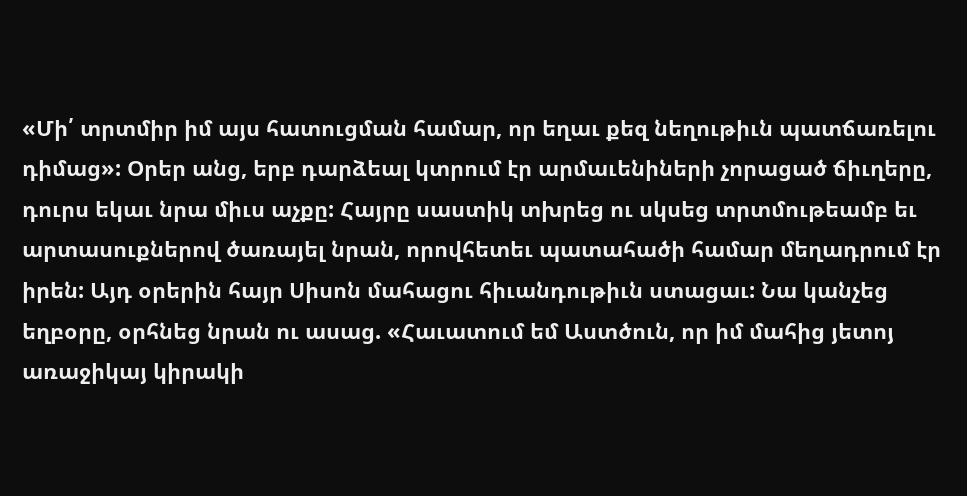«Մի՛ տրտմիր իմ այս հատուցման համար, որ եղաւ քեզ նեղութիւն պատճառելու դիմաց»: Օրեր անց, երբ դարձեալ կտրում էր արմաւենիների չորացած ճիւղերը, դուրս եկաւ նրա միւս աչքը: Հայրը սաստիկ տխրեց ու սկսեց տրտմութեամբ եւ արտասուքներով ծառայել նրան, որովհետեւ պատահածի համար մեղադրում էր իրեն: Այդ օրերին հայր Սիսոն մահացու հիւանդութիւն ստացաւ: Նա կանչեց եղբօրը, օրհնեց նրան ու ասաց. «Հաւատում եմ Աստծուն, որ իմ մահից յետոյ առաջիկայ կիրակի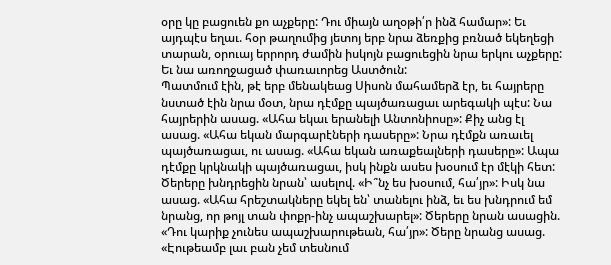օրը կը բացուեն քո աչքերը: Դու միայն աղօթի՛ր ինձ համար»: Եւ այդպէս եղաւ. հօր թաղումից յետոյ երբ նրա ձեռքից բռնած եկեղեցի տարան, օրուայ երրորդ ժամին իսկոյն բացուեցին նրա երկու աչքերը: Եւ նա առողջացած փառաւորեց Աստծուն:
Պատմում էին, թէ երբ մենակեաց Սիսոն մահամերձ էր, եւ հայրերը նստած էին նրա մօտ, նրա դէմքը պայծառացաւ արեգակի պէս: Նա հայրերին ասաց. «Ահա եկաւ երանելի Անտոնիոսը»: Քիչ անց էլ ասաց. «Ահա եկան մարգարէների դասերը»: Նրա դէմքն առաւել պայծառացաւ, ու ասաց. «Ահա եկան առաքեալների դասերը»: Ապա դէմքը կրկնակի պայծառացաւ, իսկ ինքն ասես խօսում էր մէկի հետ: Ծերերը խնդրեցին նրան՝ ասելով. «Ի՞նչ ես խօսում, հա՛յր»: Իսկ նա ասաց. «Ահա հրեշտակները եկել են՝ տանելու ինձ, եւ ես խնդրում եմ նրանց, որ թոյլ տան փոքր-ինչ ապաշխարել»: Ծերերը նրան ասացին. «Դու կարիք չունես ապաշխարութեան, հա՛յր»: Ծերը նրանց ասաց. «Էութեամբ լաւ բան չեմ տեսնում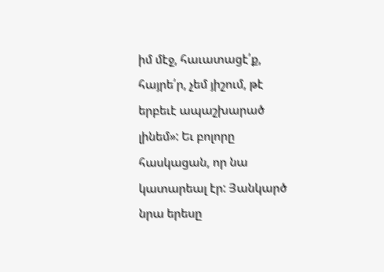իմ մէջ, հաւատացէ՛ք, հայրե՛ր, չեմ յիշում, թէ երբեւէ ապաշխարած լինեմ»: Եւ բոլորը հասկացան, որ նա կատարեալ էր: Յանկարծ նրա երեսը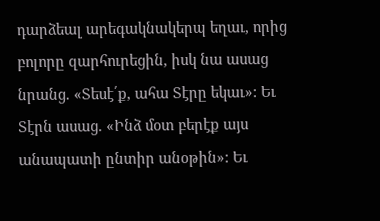դարձեալ արեգակնակերպ եղաւ, որից բոլորը զարհուրեցին, իսկ նա ասաց նրանց. «Տեսէ՛ք, ահա Տէրը եկաւ»: Եւ Տէրն ասաց. «Ինձ մօտ բերէք այս անապատի ընտիր անօթին»: Եւ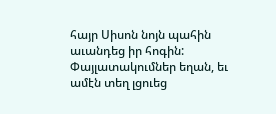հայր Սիսոն նոյն պահին աւանդեց իր հոգին: Փայլատակումներ եղան, եւ ամէն տեղ լցուեց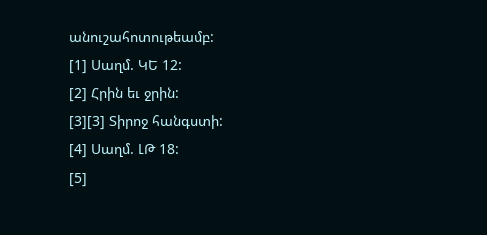անուշահոտութեամբ:
[1] Սաղմ. ԿԵ 12:
[2] Հրին եւ ջրին:
[3][3] Տիրոջ հանգստի:
[4] Սաղմ. ԼԹ 18:
[5]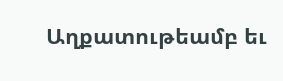Աղքատութեամբ եւ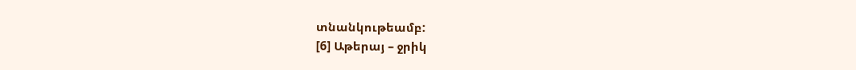տնանկութեամբ:
[6] Աթերայ – ջրիկ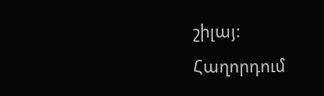շիլայ:
Հաղորդում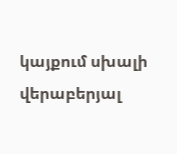կայքում սխալի վերաբերյալ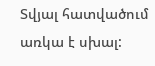Տվյալ հատվածում առկա է սխալ: